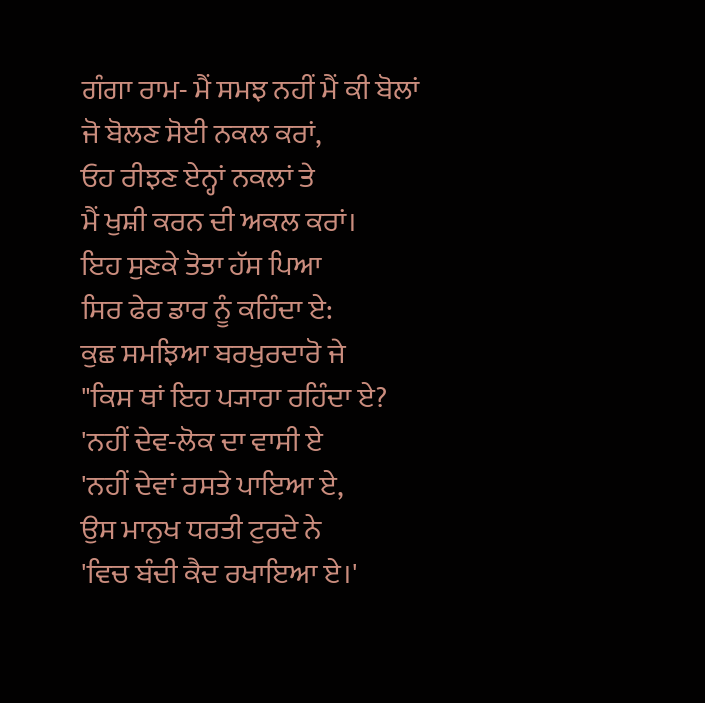ਗੰਗਾ ਰਾਮ- ਮੈਂ ਸਮਝ ਨਹੀਂ ਮੈਂ ਕੀ ਬੋਲਾਂ
ਜੋ ਬੋਲਣ ਸੋਈ ਨਕਲ ਕਰਾਂ,
ਓਹ ਰੀਝਣ ਏਨ੍ਹਾਂ ਨਕਲਾਂ ਤੇ
ਮੈਂ ਖੁਸ਼ੀ ਕਰਨ ਦੀ ਅਕਲ ਕਰਾਂ।
ਇਹ ਸੁਣਕੇ ਤੋਤਾ ਹੱਸ ਪਿਆ
ਸਿਰ ਫੇਰ ਡਾਰ ਨੂੰ ਕਹਿੰਦਾ ਏ:
ਕੁਛ ਸਮਝਿਆ ਬਰਖੁਰਦਾਰੋ ਜੇ
"ਕਿਸ ਥਾਂ ਇਹ ਪ੍ਯਾਰਾ ਰਹਿੰਦਾ ਏ?
'ਨਹੀਂ ਦੇਵ-ਲੋਕ ਦਾ ਵਾਸੀ ਏ
'ਨਹੀਂ ਦੇਵਾਂ ਰਸਤੇ ਪਾਇਆ ਏ,
ਉਸ ਮਾਨੁਖ ਧਰਤੀ ਟੁਰਦੇ ਨੇ
'ਵਿਚ ਬੰਦੀ ਕੈਦ ਰਖਾਇਆ ਏ।'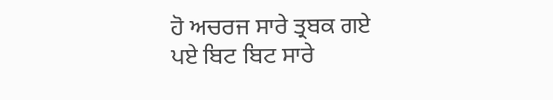ਹੋ ਅਚਰਜ ਸਾਰੇ ਤ੍ਰਬਕ ਗਏ
ਪਏ ਬਿਟ ਬਿਟ ਸਾਰੇ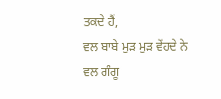ਤਕਦੇ ਹੈਂ,
ਵਲ ਬਾਬੇ ਮੁੜ ਮੁੜ ਵੇਂਹਦੇ ਨੇ
ਵਲ ਗੰਗੂ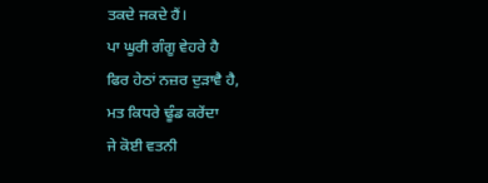ਤਕਦੇ ਜਕਦੇ ਹੈਂ।
ਪਾ ਘੂਰੀ ਗੰਗੂ ਵੇਹਰੇ ਹੈ
ਫਿਰ ਹੇਠਾਂ ਨਜ਼ਰ ਦੁੜਾਵੈ ਹੈ,
ਮਤ ਕਿਧਰੇ ਢੂੰਡ ਕਰੇਂਦਾ
ਜੇ ਕੋਈ ਵਤਨੀ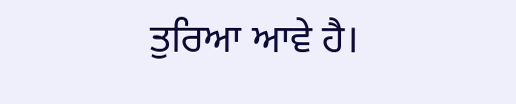ਤੁਰਿਆ ਆਵੇ ਹੈ।